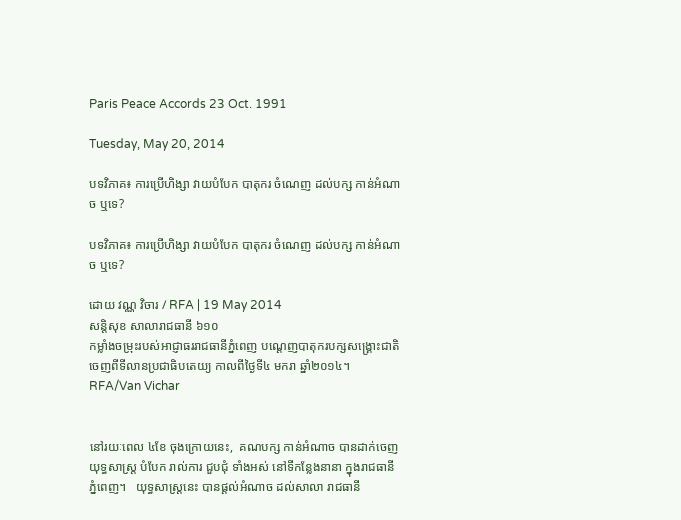Paris Peace Accords 23 Oct. 1991

Tuesday, May 20, 2014

បទវិភាគ៖ ការប្រើហិង្សា វាយបំបែក បាតុករ ចំណេញ ដល់បក្ស កាន់អំណាច ឬទេ?

បទវិភាគ៖ ការប្រើហិង្សា វាយបំបែក បាតុករ ចំណេញ ដល់បក្ស កាន់អំណាច ឬទេ?

ដោយ វណ្ណ វិចារ / RFA | 19 May 2014
សន្តិសុខ សាលារាជធានី ៦១០
កម្លាំងចម្រុះរបស់អាជ្ញាធររាជធានីភ្នំពេញ បណ្ដេញបាតុករបក្សសង្គ្រោះជាតិចេញពីទីលានប្រជាធិបតេយ្យ កាលពីថ្ងៃទី៤ មករា ឆ្នាំ២០១៤។  RFA/Van Vichar


នៅរយៈពេល ៤ខែ ចុងក្រោយនេះ,  គណបក្ស កាន់អំណាច បានដាក់ចេញ យុទ្ធសាស្ត្រ បំបែក រាល់ការ ជួបជុំ ទាំងអស់ នៅទីកន្លែងនានា ក្នុងរាជធានី ភ្នំពេញ។   យុទ្ធសាស្ត្រនេះ បានផ្ដល់អំណាច ដល់សាលា រាជធានី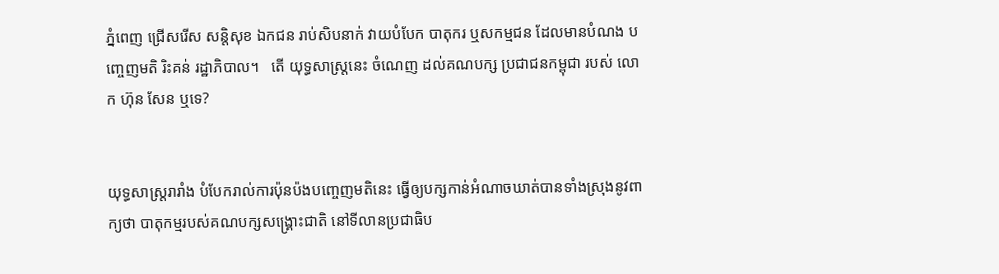ភ្នំពេញ ជ្រើសរើស សន្តិសុខ ឯកជន រាប់សិបនាក់ វាយបំបែក បាតុករ ឬសកម្មជន ដែលមានបំណង បញ្ចេញមតិ រិះគន់ រដ្ឋាភិបាល។   តើ យុទ្ធសាស្ត្រនេះ ចំណេញ ដល់គណបក្ស ប្រជាជនកម្ពុជា របស់ លោក ហ៊ុន សែន ឬទេ?


យុទ្ធសាស្ត្ររារាំង បំបែករាល់ការប៉ុនប៉ងបញ្ចេញមតិនេះ ធ្វើឲ្យបក្សកាន់អំណាចឃាត់បានទាំងស្រុងនូវពាក្យថា បាតុកម្មរបស់គណបក្សសង្គ្រោះជាតិ នៅទីលានប្រជាធិប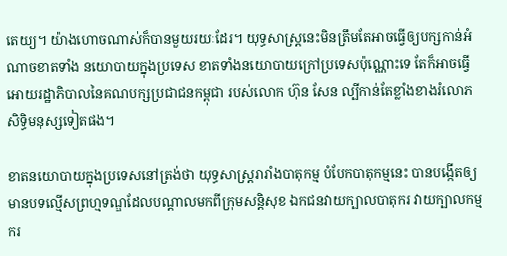តេយ្យ។ យ៉ាងហោចណាស់ក៏បានមួយរយៈដែរ។ យុទ្ធសាស្ត្រនេះមិនត្រឹមតែអាចធ្វើឲ្យបក្សកាន់អំណាចខាតទាំង នយោបាយក្នុងប្រទេស ខាតទាំងនយោបាយក្រៅប្រទេសប៉ុណ្ណោះទេ តែក៏អាចធ្វើអោយរដ្ឋាភិបាលនៃគណបក្សប្រជាជនកម្ពុជា របស់លោក ហ៊ុន សែន ល្បីកាន់តែខ្លាំងខាងរំលោភសិទ្ធិមនុស្សទៀតផង។

ខាតនយោបាយក្នុងប្រទេសនៅត្រង់ថា យុទ្ធសាស្ត្ររារាំងបាតុកម្ម បំបែកបាតុកម្មនេះ បានបង្កើតឲ្យមានបទល្មើសព្រហ្មទណ្ឌដែលបណ្ដាលមកពីក្រុមសន្តិសុខ ឯកជនវាយក្បាលបាតុករ វាយក្បាលកម្មករ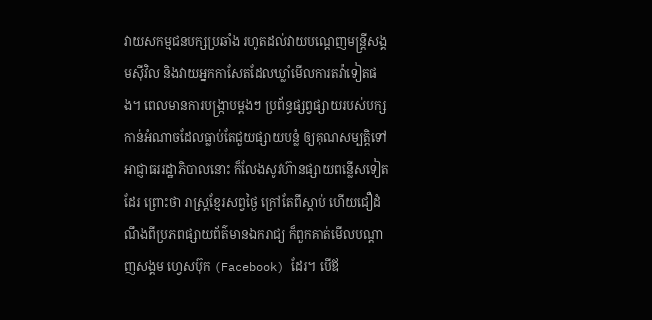វាយសកម្មជនបក្សប្រឆាំង រហូតដល់វាយបណ្ដេញមន្ត្រីសង្គមស៊ីវិល និងវាយអ្នកកាសែតដែលឃ្លាំមើលការតវ៉ាទៀតផង។ ពេលមានការបង្ក្រាបម្តងៗ ប្រព័ន្ធផ្សព្វផ្សាយរបស់បក្សកាន់អំណាចដែលធ្លាប់តែជួយផ្សាយបន្លំ ឲ្យគុណសម្បត្តិទៅអាជ្ញាធររដ្ឋាភិបាលនោះ ក៏លែងសូវហ៊ានផ្សាយពន្លើសទៀតដែរ ព្រោះថា រាស្ត្រខ្មែរសព្វថ្ងៃ ក្រៅតែពីស្ដាប់ ហើយជឿដំណឹងពីប្រភពផ្សាយព័ត៌មានឯករាជ្យ ក៏ពួកគាត់មើលបណ្ដាញសង្គម ហ្វេសប៊ុក (Facebook) ដែរ។ បើឪ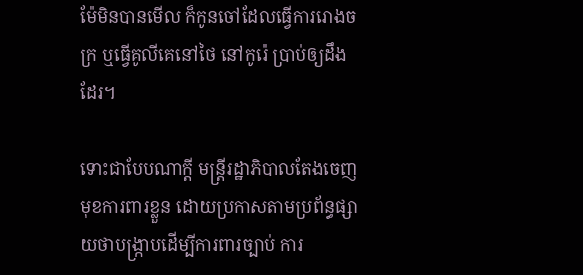ម៉ែមិនបានមើល ក៏កូនចៅដែលធ្វើការរោងចក្រ ឬធ្វើគូលីគេនៅថៃ នៅកូរ៉េ ប្រាប់ឲ្យដឹងដែរ។

ទោះជាបែបណាក្តី មន្ត្រីរដ្ឋាភិបាលតែងចេញមុខការពារខ្លួន ដោយប្រកាសតាមប្រព័ន្ធផ្សាយថាបង្ក្រាបដើម្បីការពារច្បាប់ ការ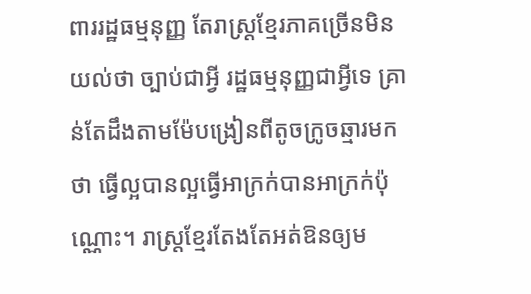ពាររដ្ឋធម្មនុញ្ញ តែរាស្ត្រខ្មែរភាគច្រើនមិនយល់ថា ច្បាប់ជាអ្វី រដ្ឋធម្មនុញ្ញជាអ្វីទេ គ្រាន់តែដឹងតាមម៉ែបង្រៀនពីតូចក្រូចឆ្មារមកថា ធ្វើល្អបានល្អធ្វើអាក្រក់បានអាក្រក់ប៉ុណ្ណោះ។ រាស្ត្រខ្មែរតែងតែអត់ឱនឲ្យម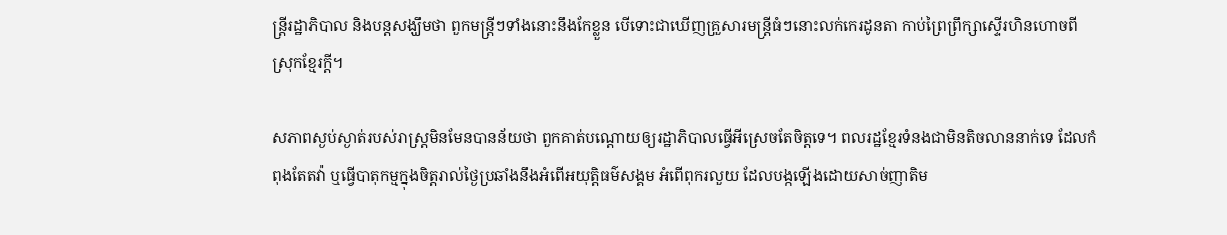ន្ត្រីរដ្ឋាភិបាល និងបន្តសង្ឃឹមថា ពួកមន្ត្រីៗទាំងនោះនឹងកែខ្លួន បើទោះជាឃើញគ្រួសារមន្ត្រីធំៗនោះលក់កេរដូនតា កាប់ព្រៃព្រឹក្សាស្ទើរហិនហោចពីស្រុកខ្មែរក្តី។

សភាពស្ងប់ស្ងាត់របស់រាស្ត្រមិនមែនបានន័យថា ពួកគាត់បណ្ដោយឲ្យរដ្ឋាភិបាលធ្វើអីស្រេចតែចិត្តទេ។ ពលរដ្ឋខ្មែរទំនងជាមិនតិចលាននាក់ទេ ដែលកំពុងតែតវ៉ា ឬធ្វើបាតុកម្មក្នុងចិត្តរាល់ថ្ងៃប្រឆាំងនឹងអំពើអយុត្តិធម៌សង្គម អំពើពុករលួយ ដែលបង្កឡើងដោយសាច់ញាតិម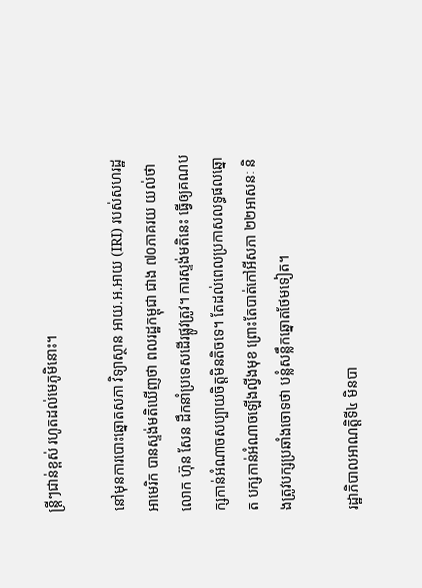ន្ត្រីៗជាន់ខ្ពស់ រហូតដល់មេភូមិនោះ។

នៅមុនការបោះឆ្នោតសភា វិទ្យាស្ថាន អាយ.អ.អាយ (IRI) របស់សហរដ្ឋអាមេរិក បានស្ទង់មតិឃើញថា ពលរដ្ឋកម្ពុជា ជាង ៧០ភាគរយ យល់ថា លោក ហ៊ុន សែន ដឹកនាំប្រទេសដើរផ្លូវត្រូវ។ ការស្ទង់មតិនេះ ធ្វើឲ្យគណបក្សកាន់អំណាចសប្បាយចិត្តមិនតិចទេ។ តែដល់ពេលប្រកាសលទ្ធផលឆ្នោត បក្សកាន់អំណាចឡើងល្វីងមុខ ព្រោះតែបាត់កៅអីសភា ២២អាសនៈ និងត្រូវបក្សប្រឆាំងចោទថា បន្លំសន្លឹកឆ្នោតថែមទៀត។

រដ្ឋាភិបាលអាណត្តិទី៤ មិនបា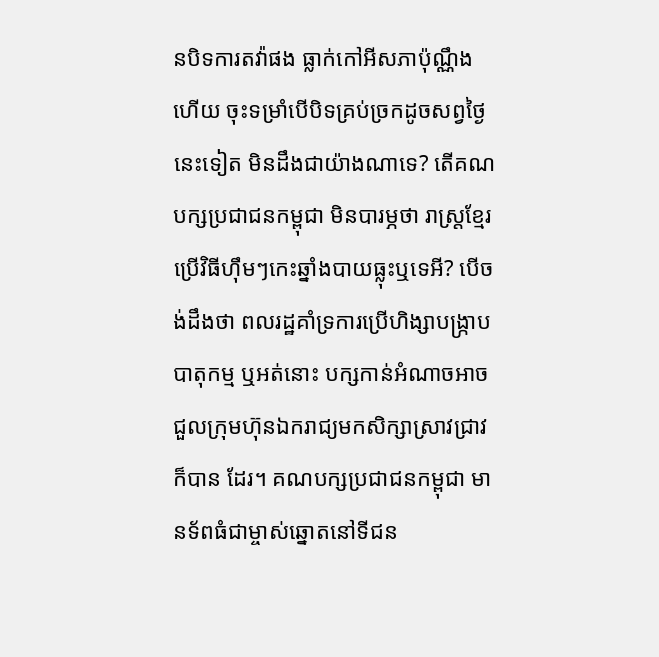នបិទការតវ៉ាផង ធ្លាក់កៅអីសភាប៉ុណ្ណឹងហើយ ចុះទម្រាំបើបិទគ្រប់ច្រកដូចសព្វថ្ងៃនេះទៀត មិនដឹងជាយ៉ាងណាទេ? តើគណបក្សប្រជាជនកម្ពុជា មិនបារម្ភថា រាស្ត្រខ្មែរប្រើវិធីហ៊ឹមៗកេះឆ្នាំងបាយធ្លុះឬទេអី? បើចង់ដឹងថា ពលរដ្ឋគាំទ្រការប្រើហិង្សាបង្ក្រាបបាតុកម្ម ឬអត់នោះ បក្សកាន់អំណាចអាចជួលក្រុមហ៊ុនឯករាជ្យមកសិក្សាស្រាវជ្រាវក៏បាន ដែរ។ គណបក្សប្រជាជនកម្ពុជា មានទ័ពធំជាម្ចាស់ឆ្នោតនៅទីជន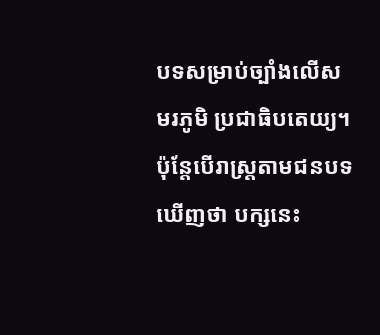បទសម្រាប់ច្បាំងលើសមរភូមិ ប្រជាធិបតេយ្យ។ ប៉ុន្តែបើរាស្ត្រតាមជនបទឃើញថា បក្សនេះ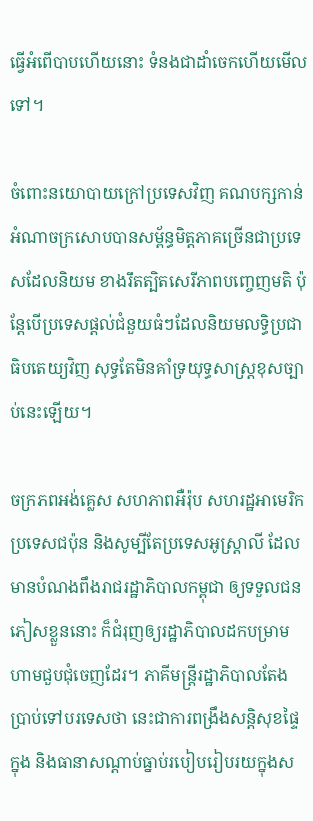ធ្វើអំពើបាបហើយនោះ ទំនងជាដាំចេកហើយមើលទៅ។

ចំពោះនយោបាយក្រៅប្រទេសវិញ គណបក្សកាន់អំណាចក្រសោបបានសម្ព័ន្ធមិត្តភាគច្រើនជាប្រទេសដែលនិយម ខាងរឹតត្បិតសេរីភាពបញ្ចេញមតិ ប៉ុន្តែបើប្រទេសផ្ដល់ជំនួយធំៗដែលនិយមលទ្ធិប្រជាធិបតេយ្យវិញ សុទ្ធតែមិនគាំទ្រយុទ្ធសាស្ត្រខុសច្បាប់នេះឡើយ។

ចក្រភពអង់គ្លេស សហភាពអឺរ៉ុប សហរដ្ឋអាមេរិក ប្រទេសជប៉ុន និងសូម្បីតែប្រទេសអូស្ត្រាលី ដែលមានបំណងពឹងរាជរដ្ឋាភិបាលកម្ពុជា ឲ្យទទួលជនភៀសខ្លួននោះ ក៏ជំរុញឲ្យរដ្ឋាភិបាលដកបម្រាមហាមជួបជុំចេញដែរ។ ភាគីមន្ត្រីរដ្ឋាភិបាលតែងប្រាប់ទៅបរទេសថា នេះជាការពង្រឹងសន្តិសុខផ្ទៃក្នុង និងធានាសណ្ដាប់ធ្នាប់របៀបរៀបរយក្នុងស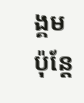ង្គម ប៉ុន្តែ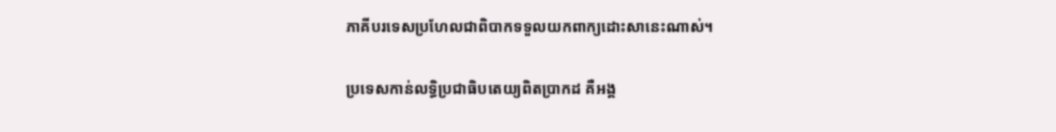ភាគីបរទេសប្រហែលជាពិបាកទទួលយកពាក្យដោះសានេះណាស់។

ប្រទេសកាន់លទ្ធិប្រជាធិបតេយ្យពិតប្រាកដ គឺអង្គ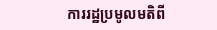ការរដ្ឋប្រមូលមតិពី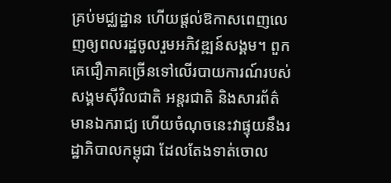គ្រប់មជ្ឈដ្ឋាន ហើយផ្តល់ឱកាសពេញលេញឲ្យពលរដ្ឋចូលរួមអភិវឌ្ឍន៍សង្គម។ ពួកគេជឿភាគច្រើនទៅលើរបាយការណ៍របស់សង្គមស៊ីវិលជាតិ អន្តរជាតិ និងសារព័ត៌មានឯករាជ្យ ហើយចំណុចនេះវាផ្ទុយនឹងរដ្ឋាភិបាលកម្ពុជា ដែលតែងទាត់ចោល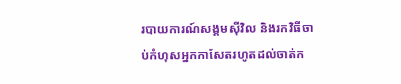របាយការណ៍សង្គមស៊ីវិល និងរកវិធីចាប់កំហុសអ្នកកាសែតរហូតដល់ចាត់ក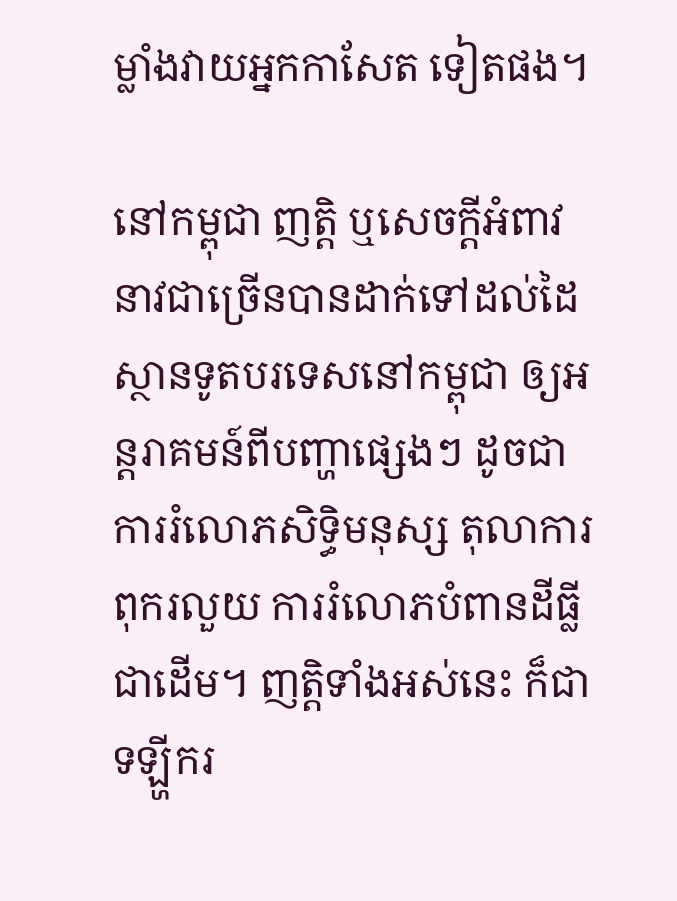ម្លាំងវាយអ្នកកាសែត ទៀតផង។

នៅកម្ពុជា ញត្តិ ឬសេចក្តីអំពាវនាវជាច្រើនបានដាក់ទៅដល់ដៃស្ថានទូតបរទេសនៅកម្ពុជា ឲ្យអន្តរាគមន៍ពីបញ្ហាផ្សេងៗ ដូចជាការរំលោភសិទ្ធិមនុស្ស តុលាការពុករលួយ ការរំលោភបំពានដីធ្លីជាដើម។ ញត្តិទាំងអស់នេះ ក៏ជាទឡ្ហីករ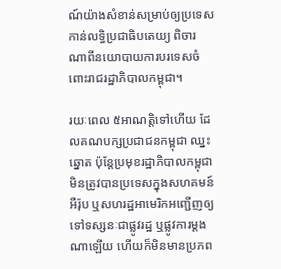ណ៍យ៉ាងសំខាន់សម្រាប់ឲ្យប្រទេសកាន់លទ្ធិប្រជាធិបតេយ្យ ពិចារណាពីនយោបាយការបរទេសចំពោះរាជរដ្ឋាភិបាលកម្ពុជា។

រយៈពេល ៥អាណត្តិទៅហើយ ដែលគណបក្សប្រជាជនកម្ពុជា ឈ្នះឆ្នោត ប៉ុន្តែប្រមុខរដ្ឋាភិបាលកម្ពុជា មិនត្រូវបានប្រទេសក្នុងសហគមន៍អឺរ៉ុប ឬសហរដ្ឋអាមេរិកអញ្ជើញឲ្យទៅទស្សនៈជាផ្លូវរដ្ឋ ឬផ្លូវការម្ដងណាឡើយ ហើយក៏មិនមានប្រភព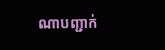ណាបញ្ជាក់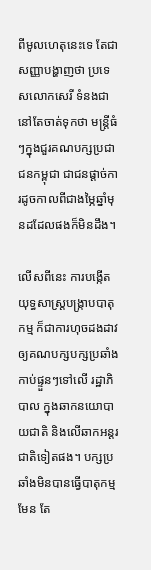ពីមូលហេតុនេះទេ តែជាសញ្ញាបង្ហាញថា ប្រទេសលោកសេរី ទំនងជានៅតែចាត់ទុកថា មន្ត្រីធំៗក្នុងជួរគណបក្សប្រជាជនកម្ពុជា ជាជនផ្ដាច់ការដូចកាលពីជាងម្ភៃឆ្នាំមុនដដែលផងក៏មិនដឹង។

លើសពីនេះ ការបង្កើតយុទ្ធសាស្ត្របង្ក្រាបបាតុកម្ម ក៏ជាការហុចដងដាវឲ្យគណបក្សបក្សប្រឆាំងកាប់ផ្ទួនៗទៅលើ រដ្ឋាភិបាល ក្នុងឆាកនយោបាយជាតិ និងលើឆាកអន្តរជាតិទៀតផង។ បក្សប្រឆាំងមិនបានធ្វើបាតុកម្មមែន តែ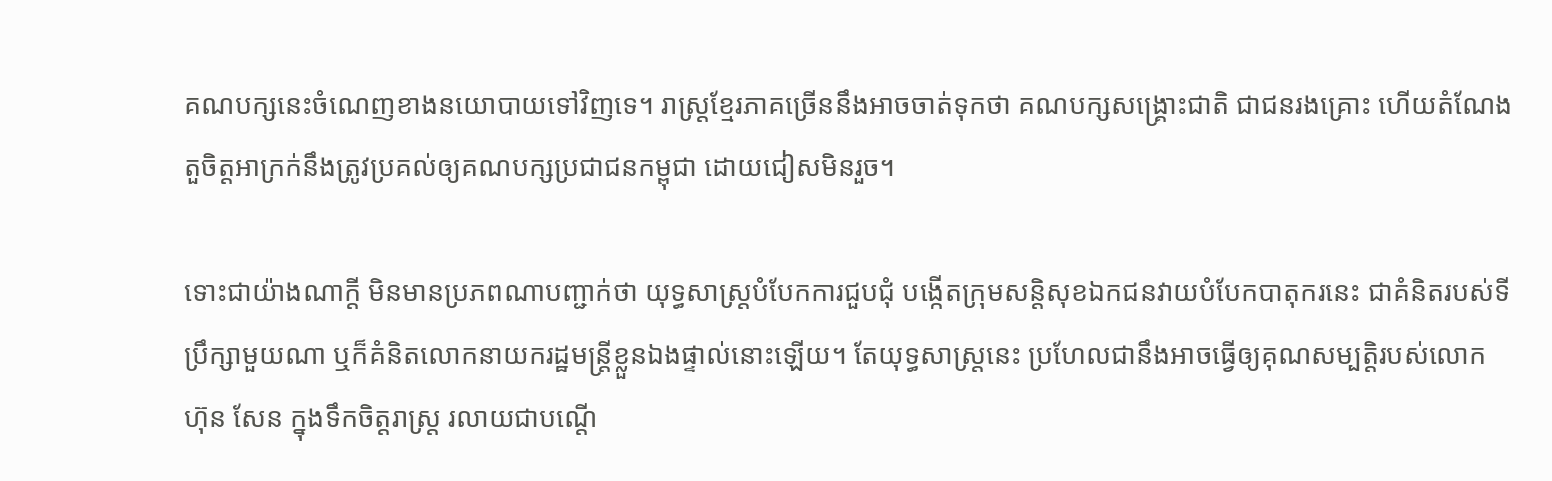គណបក្សនេះចំណេញខាងនយោបាយទៅវិញទេ។ រាស្ត្រខ្មែរភាគច្រើននឹងអាចចាត់ទុកថា គណបក្សសង្គ្រោះជាតិ ជាជនរងគ្រោះ ហើយតំណែងតួចិត្តអាក្រក់នឹងត្រូវប្រគល់ឲ្យគណបក្សប្រជាជនកម្ពុជា ដោយជៀសមិនរួច។

ទោះជាយ៉ាងណាក្តី មិនមានប្រភពណាបញ្ជាក់ថា យុទ្ធសាស្ត្របំបែកការជួបជុំ បង្កើតក្រុមសន្តិសុខឯកជនវាយបំបែកបាតុករនេះ ជាគំនិតរបស់ទីប្រឹក្សាមួយណា ឬក៏គំនិតលោកនាយករដ្ឋមន្ត្រីខ្លួនឯងផ្ទាល់នោះឡើយ។ តែយុទ្ធសាស្ត្រនេះ ប្រហែលជានឹងអាចធ្វើឲ្យគុណសម្បត្តិរបស់លោក ហ៊ុន សែន ក្នុងទឹកចិត្តរាស្ត្រ រលាយជាបណ្តើ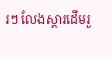រៗ លែងស្តារដើមរួ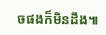ចផងក៏មិនដឹង៕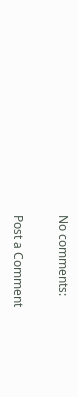No comments:

Post a Comment